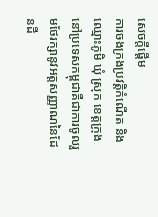សេចក្តីផ្តើម
ការចងក្រងប្រវត្តិកំណើត និង ឈ្មោះភូមិ ឃុំ ស្រុក ខេត្តក្រុង នៅប្រទេសកម្ពុជាគឺជាការចូលរួមថែរក្សានូវអត្តសញ្ញាណនៃដែនដី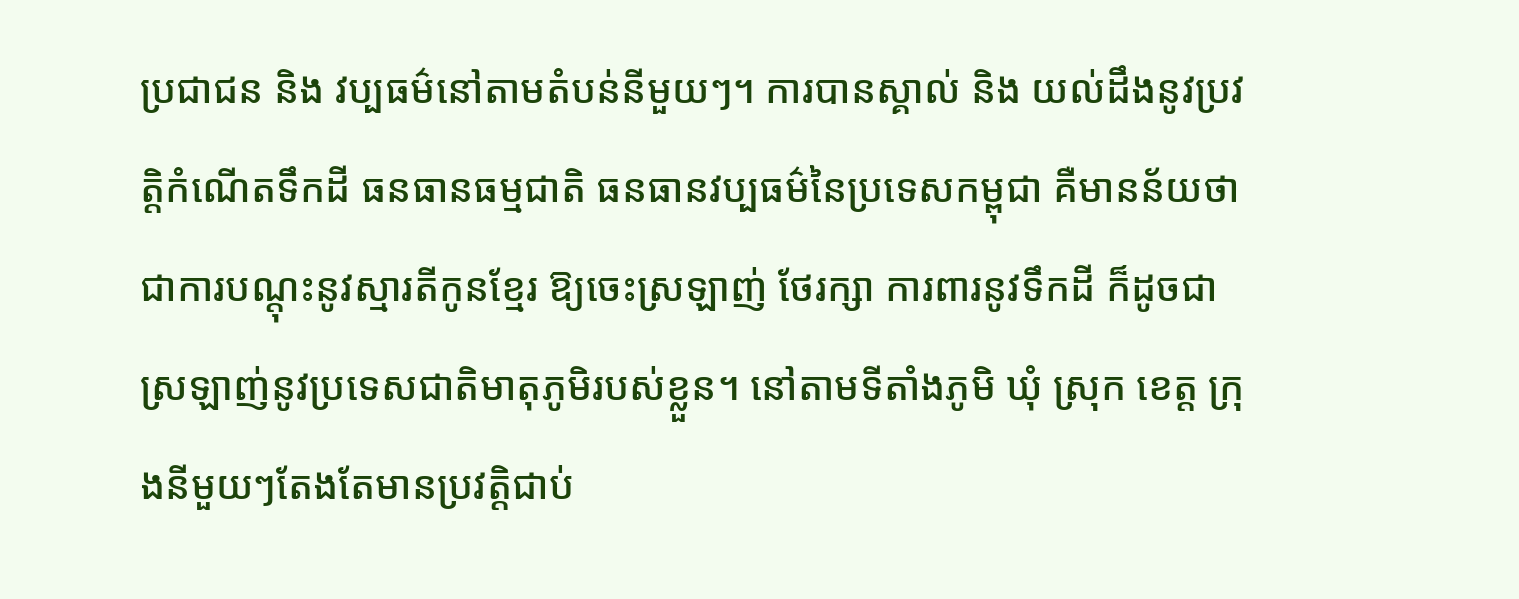ប្រជាជន និង វប្បធម៌នៅតាមតំបន់នីមួយៗ។ ការបានស្គាល់ និង យល់ដឹងនូវប្រវត្តិកំណើតទឹកដី ធនធានធម្មជាតិ ធនធានវប្បធម៌នៃប្រទេសកម្ពុជា គឺមានន័យថា ជាការបណ្តុះនូវស្មារតីកូនខ្មែរ ឱ្យចេះស្រឡាញ់ ថែរក្សា ការពារនូវទឹកដី ក៏ដូចជា ស្រឡាញ់នូវប្រទេសជាតិមាតុភូមិរបស់ខ្លួន។ នៅតាមទីតាំងភូមិ ឃុំ ស្រុក ខេត្ត ក្រុងនីមួយៗតែងតែមានប្រវត្តិជាប់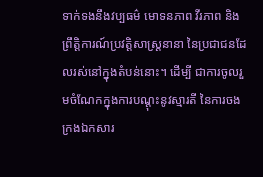ទាក់ទងនឹងវប្បធម៌ មោទនភាព វីរភាព និងព្រឹត្តិការណ៍ប្រវត្តិសាស្រ្តនានា នៃប្រជាជនដែលរស់នៅក្នុងតំបន់នោះ។ ដើម្បី ជាការចូលរួមចំណែកក្នុងការបណ្តុះនូវស្មារតី នៃការចងក្រងឯកសារ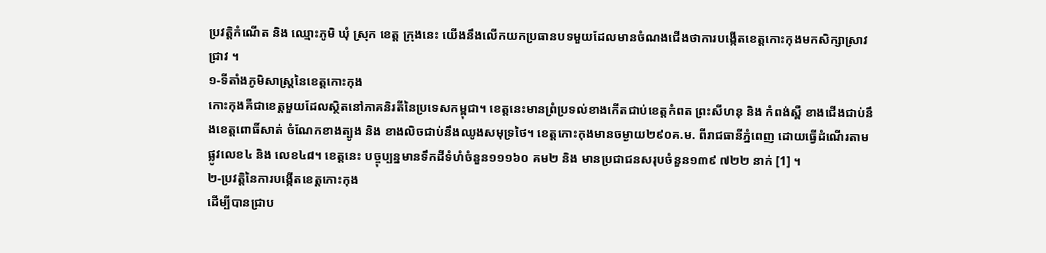ប្រវត្តិកំណើត និង ឈ្មោះភូមិ ឃុំ ស្រុក ខេត្ត ក្រុងនេះ យើងនឹងលើកយកប្រធានបទមួយដែលមានចំណងជើងថាការបង្កើតខេត្តកោះកុងមកសិក្សាស្រាវជ្រាវ ។
១-ទីតាំងភូមិសាស្រ្តនៃខេត្តកោះកុង
កោះកុងគឺជាខេត្តមួយដែលស្ថិតនៅភាគនិរតីនៃប្រទេសកម្ពុជា។ ខេត្តនេះមានព្រំប្រទល់ខាងកើតជាប់ខេត្តកំពត ព្រះសីហនុ និង កំពង់ស្ពឺ ខាងជើងជាប់នឹងខេត្តពោធិ៍សាត់ ចំណែកខាងត្បូង និង ខាងលិចជាប់នឹងឈូងសមុទ្រថៃ។ ខេត្តកោះកុងមានចម្ងាយ២៩០គ.ម. ពីរាជធានីភ្នំពេញ ដោយធ្វើដំណើរតាមផ្លូវលេខ៤ និង លេខ៤៨។ ខេត្តនេះ បច្ចុប្បន្នមានទឹកដីទំហំចំនួន១១១៦០ គម២ និង មានប្រជាជនសរុបចំនួន១៣៩ ៧២២ នាក់ [1] ។
២-ប្រវត្តិនៃការបង្កើតខេត្តកោះកុង
ដើម្បីបានជ្រាប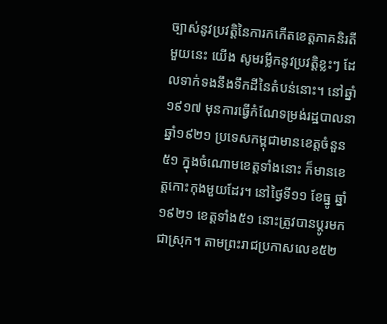ច្បាស់នូវប្រវត្តិនៃការកកើតខេត្តភាគនិរតីមួយនេះ យើង សូមរម្លឹកនូវប្រវត្តិខ្លះៗ ដែលទាក់ទងនឹងទឹកដីនៃតំបន់នោះ។ នៅឆ្នាំ១៩១៧ មុនការធ្វើកំណែទម្រង់រដ្ឋបាលនាឆ្នាំ១៩២១ ប្រទេសកម្ពុជាមានខេត្តចំនួន៥១ ក្នុងចំណោមខេត្តទាំងនោះ ក៏មានខេត្តកោះកុងមួយដែរ។ នៅថ្ងៃទី១១ ខែធ្នូ ឆ្នាំ១៩២១ ខេត្តទាំង៥១ នោះត្រូវបានប្តូរមកជាស្រុក។ តាមព្រះរាជប្រកាសលេខ៥២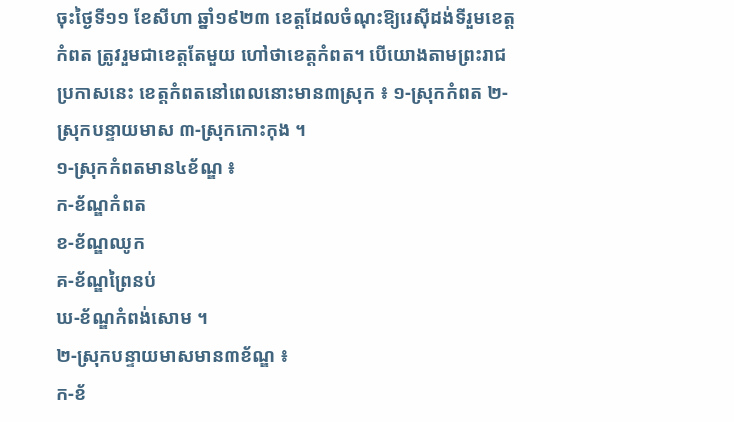ចុះថ្ងៃទី១១ ខែសីហា ឆ្នាំ១៩២៣ ខេត្តដែលចំណុះឱ្យរេស៊ីដង់ទីរួមខេត្តកំពត ត្រូវរួមជាខេត្តតែមួយ ហៅថាខេត្តកំពត។ បើយោងតាមព្រះរាជប្រកាសនេះ ខេត្តកំពតនៅពេលនោះមាន៣ស្រុក ៖ ១-ស្រុកកំពត ២-ស្រុកបន្ទាយមាស ៣-ស្រុកកោះកុង ។
១-ស្រុកកំពតមាន៤ខ័ណ្ឌ ៖
ក-ខ័ណ្ឌកំពត
ខ-ខ័ណ្ឌឈូក
គ-ខ័ណ្ឌព្រៃនប់
ឃ-ខ័ណ្ឌកំពង់សោម ។
២-ស្រុកបន្ទាយមាសមាន៣ខ័ណ្ឌ ៖
ក-ខ័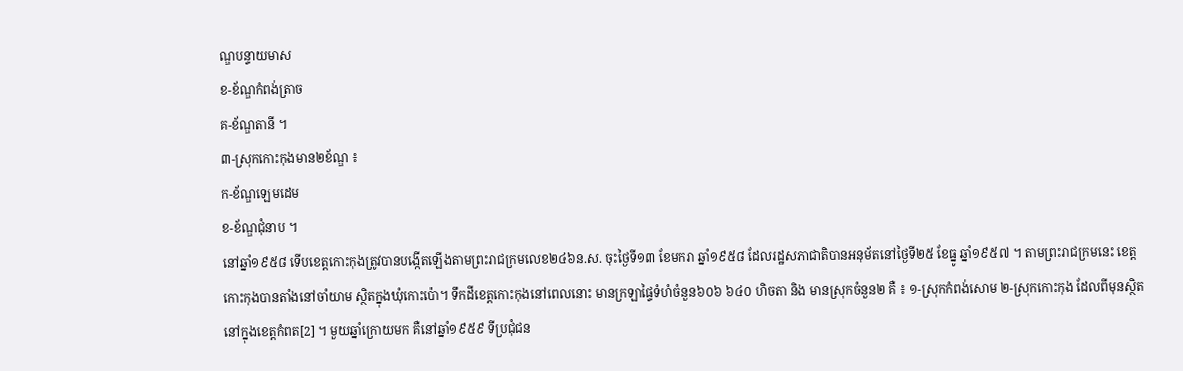ណ្ឌបន្ទាយមាស
ខ-ខ័ណ្ឌកំពង់ត្រាច
គ-ខ័ណ្ឌតានី ។
៣-ស្រុកកោះកុងមាន២ខ័ណ្ឌ ៖
ក-ខ័ណ្ឌឡេមដេម
ខ-ខ័ណ្ឌជុំនាប ។
នៅឆ្នាំ១៩៥៨ ទើបខេត្តកោះកុងត្រូវបានបង្កើតឡើងតាមព្រះរាជក្រមលេខ២៤៦ន.ស. ចុះថ្ងៃទី១៣ ខែមករា ឆ្នាំ១៩៥៨ ដែលរដ្ឋសភាជាតិបានអនុម័តនៅថ្ងៃទី២៥ ខែធ្នូ ឆ្នាំ១៩៥៧ ។ តាមព្រះរាជក្រមនេះ ខេត្តកោះកុងបានតាំងនៅចាំយាម ស្ថិតក្នុងឃុំកោះប៉ោ។ ទឹកដីខេត្តកោះកុងនៅពេលនោះ មានក្រឡាផ្ទៃទំហំចំនួន៦០៦ ៦៤០ ហិចតា និង មានស្រុកចំនួន២ គឺ ៖ ១-ស្រុកកំពង់សោម ២-ស្រុកកោះកុង ដែលពីមុនស្ថិតនៅក្នុងខេត្តកំពត[2] ។ មួយឆ្នាំក្រោយមក គឺនៅឆ្នាំ១៩៥៩ ទីប្រជុំជន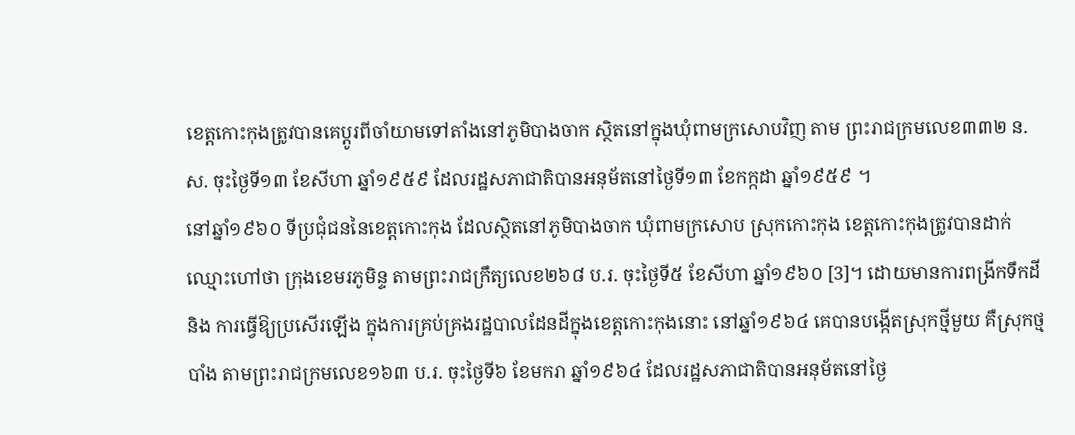ខេត្តកោះកុងត្រូវបានគេប្តូរពីចាំយាមទៅតាំងនៅភូមិបាងចាក ស្ថិតនៅក្នុងឃុំពាមក្រសោបវិញ តាម ព្រះរាជក្រមលេខ៣៣២ ន.ស. ចុះថ្ងៃទី១៣ ខែសីហា ឆ្នាំ១៩៥៩ ដែលរដ្ឋសភាជាតិបានអនុម័តនៅថ្ងៃទី១៣ ខែកក្កដា ឆ្នាំ១៩៥៩ ។
នៅឆ្នាំ១៩៦០ ទីប្រជុំជននៃខេត្តកោះកុង ដែលស្ថិតនៅភូមិបាងចាក ឃុំពាមក្រសោប ស្រុកកោះកុង ខេត្តកោះកុងត្រូវបានដាក់ឈ្មោះហៅថា ក្រុងខេមរភូមិន្ទ តាមព្រះរាជក្រឹត្យលេខ២៦៨ ប.រ. ចុះថ្ងៃទី៥ ខែសីហា ឆ្នាំ១៩៦០ [3]។ ដោយមានការពង្រីកទឹកដី និង ការធ្វើឱ្យប្រសើរឡើង ក្នុងការគ្រប់គ្រងរដ្ឋបាលដែនដីក្នុងខេត្តកោះកុងនោះ នៅឆ្នាំ១៩៦៤ គេបានបង្កើតស្រុកថ្មីមួយ គឺស្រុកថ្មបាំង តាមព្រះរាជក្រមលេខ១៦៣ ប.រ. ចុះថ្ងៃទី៦ ខែមករា ឆ្នាំ១៩៦៤ ដែលរដ្ឋសភាជាតិបានអនុម័តនៅថ្ងៃ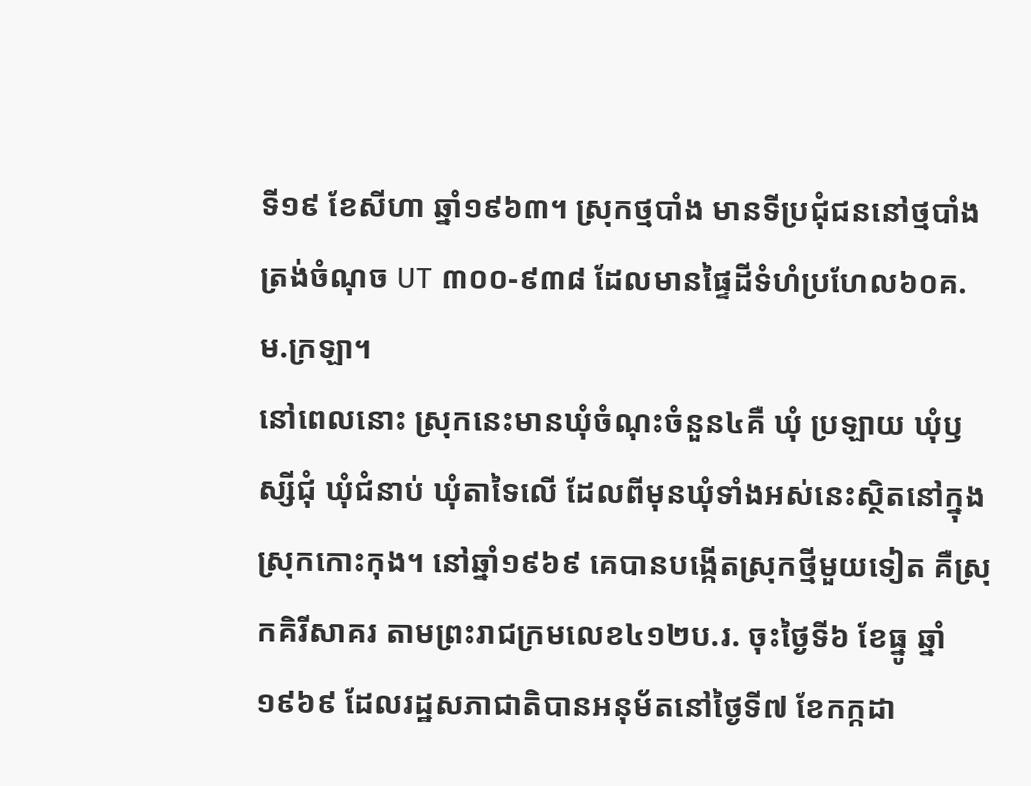ទី១៩ ខែសីហា ឆ្នាំ១៩៦៣។ ស្រុកថ្មបាំង មានទីប្រជុំជននៅថ្មបាំង ត្រង់ចំណុច UT ៣០០-៩៣៨ ដែលមានផ្ទៃដីទំហំប្រហែល៦០គ.ម.ក្រឡា។
នៅពេលនោះ ស្រុកនេះមានឃុំចំណុះចំនួន៤គឺ ឃុំ ប្រឡាយ ឃុំឫស្សីជុំ ឃុំជំនាប់ ឃុំតាទៃលើ ដែលពីមុនឃុំទាំងអស់នេះស្ថិតនៅក្នុងស្រុកកោះកុង។ នៅឆ្នាំ១៩៦៩ គេបានបង្កើតស្រុកថ្មីមួយទៀត គឺស្រុកគិរីសាគរ តាមព្រះរាជក្រមលេខ៤១២ប.រ. ចុះថ្ងៃទី៦ ខែធ្នូ ឆ្នាំ១៩៦៩ ដែលរដ្ឋសភាជាតិបានអនុម័តនៅថ្ងៃទី៧ ខែកក្កដា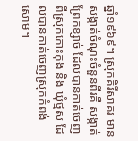ឆ្នាំ១៩៦៩។ ស្រុកគិរីសាគរ មានសង្កាត់ចំណុះចំនួនពីរគឺ សង្កាត់ព្រែកខ្សាច់ ដែលបានកាត់ចេញពីស្រុកកោះកុង និង ឃុំថ្មស ដែលបានកាត់ចេញស្រុកកំពង់សោម។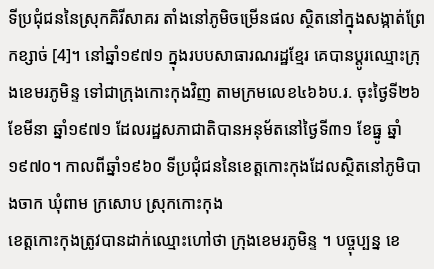ទីប្រជុំជននៃស្រុកគិរីសាគរ តាំងនៅភូមិចម្រើនផល ស្ថិតនៅក្នុងសង្កាត់ព្រែកខ្សាច់ [4]។ នៅឆ្នាំ១៩៧១ ក្នុងរបបសាធារណរដ្ឋខ្មែរ គេបានប្តូរឈ្មោះក្រុងខេមរភូមិន្ទ ទៅជាក្រុងកោះកុងវិញ តាមក្រមលេខ៤៦៦ប.រ. ចុះថ្ងៃទី២៦ ខែមីនា ឆ្នាំ១៩៧១ ដែលរដ្ឋសភាជាតិបានអនុម័តនៅថ្ងៃទី៣១ ខែធ្នូ ឆ្នាំ១៩៧០។ កាលពីឆ្នាំ១៩៦០ ទីប្រជុំជននៃខេត្តកោះកុងដែលស្ថិតនៅភូមិបាងចាក ឃុំពាម ក្រសោប ស្រុកកោះកុង
ខេត្តកោះកុងត្រូវបានដាក់ឈ្មោះហៅថា ក្រុងខេមរភូមិន្ទ ។ បច្ចុប្បន្ន ខេ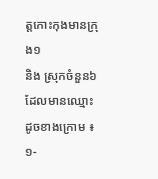ត្តកោះកុងមានក្រុង១
និង ស្រុកចំនួន៦ ដែលមានឈ្មោះដូចខាងក្រោម ៖
១-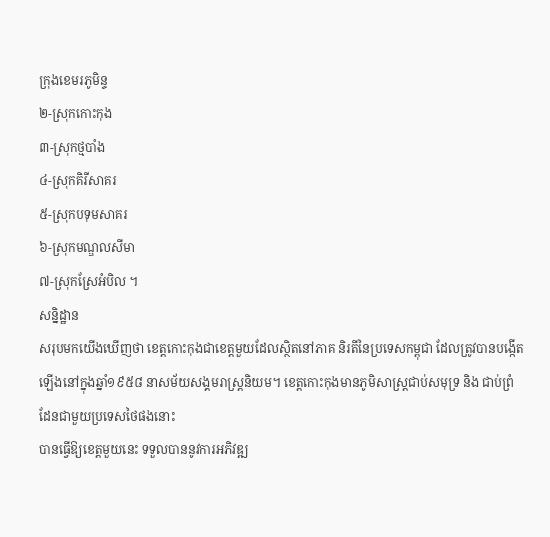ក្រុងខេមរភូមិន្ទ
២-ស្រុកកោះកុង
៣-ស្រុកថ្មបាំង
៤-ស្រុកគិរីសាគរ
៥-ស្រុកបទុមសាគរ
៦-ស្រុកមណ្ឌលសីមា
៧-ស្រុកស្រែអំបិល ។
សន្និដ្ឋាន
សរុបមកយើងឃើញថា ខេត្តកោះកុងជាខេត្តមួយដែលស្ថិតនៅភាគ និរតីនៃប្រទេសកម្ពុជា ដែលត្រូវបានបង្កើតឡើងនៅក្នុងឆ្នាំ១៩៥៨ នាសម័យសង្គមរាស្រ្តនិយម។ ខេត្តកោះកុងមានភូមិសាស្រ្តជាប់សមុទ្រ និង ជាប់ព្រំដែនជាមួយប្រទេសថៃផងនោះ
បានធ្វើឱ្យខេត្តមួយនេះ ទទួលបាននូវការអភិវឌ្ឍ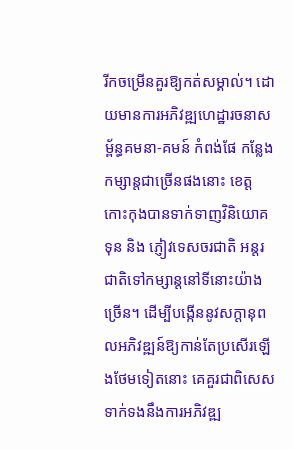រីកចម្រើនគួរឱ្យកត់សម្គាល់។ ដោយមានការអភិវឌ្ឍហេដ្ឋារចនាសម័្ពន្ធគមនា-គមន៍ កំពង់ផែ កន្លែងកម្សាន្តជាច្រើនផងនោះ ខេត្តកោះកុងបានទាក់ទាញវិនិយោគទុន និង ភ្ញៀវទេសចរជាតិ អន្តរជាតិទៅកម្សាន្តនៅទីនោះយ៉ាងច្រើន។ ដើម្បីបង្កើននូវសក្តានុពលអភិវឌ្ឍន៍ឱ្យកាន់តែប្រសើរឡើងថែមទៀតនោះ គេគួរជាពិសេស ទាក់ទងនឹងការអភិវឌ្ឍ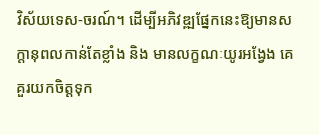វិស័យទេស-ចរណ៍។ ដើម្បីអភិវឌ្ឍផ្នែកនេះឱ្យមានសក្តានុពលកាន់តែខ្លាំង និង មានលក្ខណៈយូរអង្វែង គេគួរយកចិត្តទុក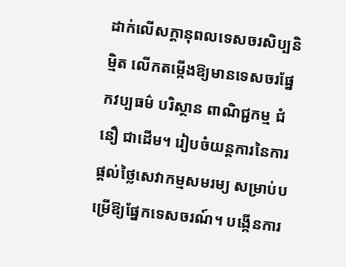ដាក់លើសក្តានុពលទេសចរសិប្បនិម្មិត លើកតម្កើងឱ្យមានទេសចរផ្នែកវប្បធម៌ បរិស្ថាន ពាណិជ្ជកម្ម ជំនឿ ជាដើម។ រៀបចំយន្តការនៃការផ្តល់ថ្លៃសេវាកម្មសមរម្យ សម្រាប់បម្រើឱ្យផ្នែកទេសចរណ៍។ បង្កើនការ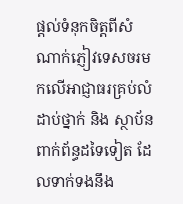ផ្តល់ទំនុកចិត្តពីសំណាក់ភ្ញៀវទេសចរមកលើអាជ្ញាធរគ្រប់លំដាប់ថ្នាក់ និង ស្ថាប័នពាក់ព័ន្ធដទៃទៀត ដែលទាក់ទងនឹង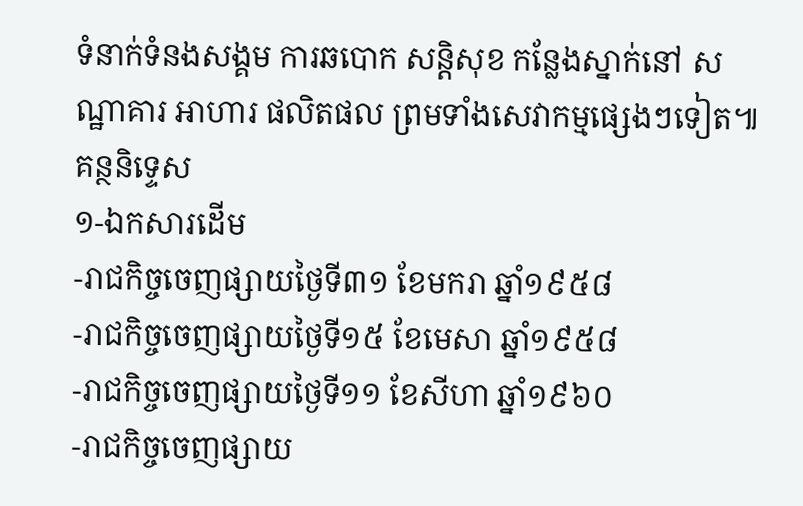ទំនាក់ទំនងសង្គម ការឆបោក សន្តិសុខ កន្លែងស្នាក់នៅ សណ្ឋាគារ អាហារ ផលិតផល ព្រមទាំងសេវាកម្មផ្សេងៗទៀត៕
គន្ថនិទ្ទេស
១-ឯកសារដើម
-រាជកិច្ចចេញផ្សាយថ្ងៃទី៣១ ខែមករា ឆ្នាំ១៩៥៨
-រាជកិច្ចចេញផ្សាយថ្ងៃទី១៥ ខែមេសា ឆ្នាំ១៩៥៨
-រាជកិច្ចចេញផ្សាយថ្ងៃទី១១ ខែសីហា ឆ្នាំ១៩៦០
-រាជកិច្ចចេញផ្សាយ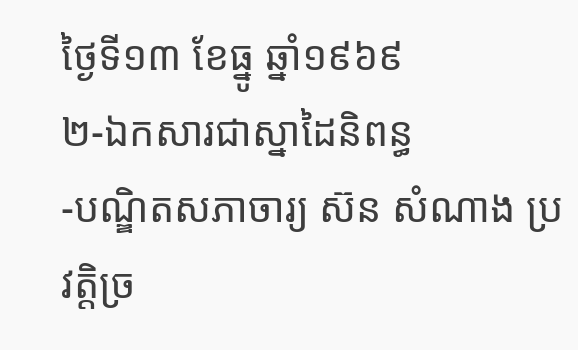ថ្ងៃទី១៣ ខែធ្នូ ឆ្នាំ១៩៦៩
២-ឯកសារជាស្នាដៃនិពន្ធ
-បណ្ឌិតសភាចារ្យ ស៊ន សំណាង ប្រវត្តិច្រ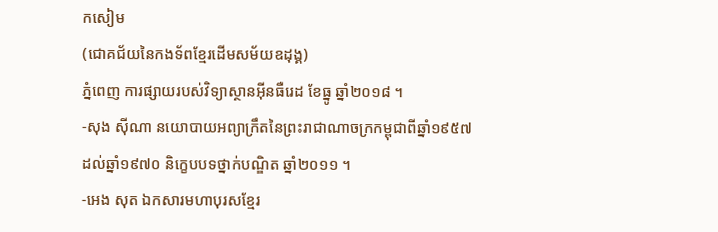កសៀម
(ជោគជ័យនៃកងទ័ពខ្មែរដើមសម័យឧដុង្គ)
ភ្នំពេញ ការផ្សាយរបស់វិទ្យាស្ថានអ៊ីនធឺរេដ ខែធ្នូ ឆ្នាំ២០១៨ ។
-សុង ស៊ីណា នយោបាយអព្យាក្រឹតនៃព្រះរាជាណាចក្រកម្ពុជាពីឆ្នាំ១៩៥៧ ដល់ឆ្នាំ១៩៧០ និក្ខេបបទថ្នាក់បណ្ឌិត ឆ្នាំ២០១១ ។
-អេង សុត ឯកសារមហាបុរសខ្មែរ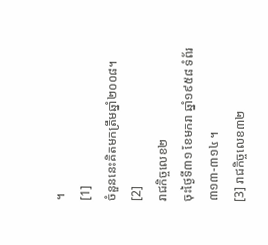។
[1]
ចំនួននេះគិតមកត្រឹមឆ្នាំ២០០៨។
[2]
រាជកិច្ចលេខ២
ចុះថ្ងៃទី៣១ ខែមករា ឆ្នាំ១៩៥៨ ទំព័រ៣១៣-៣១៤ ។
[3] រាជកិច្ចលេខ៣២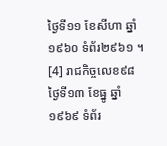ថ្ងៃទី១១ ខែសីហា ឆ្នាំ១៩៦០ ទំព័រ២៩៦១ ។
[4] រាជកិច្ចលេខ៩៨
ថ្ងៃទី១៣ ខែធ្នូ ឆ្នាំ១៩៦៩ ទំព័រ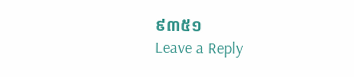៩៣៥១
Leave a Reply